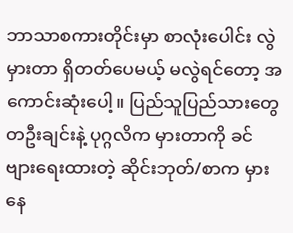ဘာသာစကားတိုင်းမှာ စာလုံးပေါင်း လွဲမှားတာ ရှိတတ်ပေမယ့် မလွဲရင်တော့ အကောင်းဆုံးပေါ့။ ပြည်သူပြည်သားတွေ တဦးချင်းနဲ့ ပုဂ္ဂလိက မှားတာကို ခင်ဗျားရေးထားတဲ့ ဆိုင်းဘုတ်/စာက မှားနေ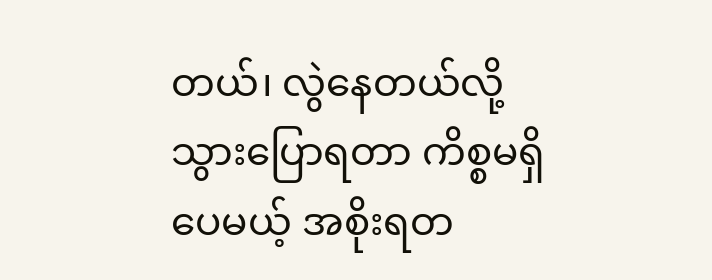တယ်၊ လွဲနေတယ်လို့ သွားပြောရတာ ကိစ္စမရှိပေမယ့် အစိုးရတ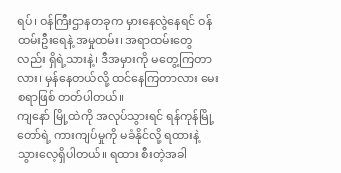ရပ်၊ ဝန်ကြီးဌာနတခုက မှားနေလွဲနေရင် ဝန်ထမ်းဦးရေနဲ့ အမှုထမ်း၊ အရာထမ်းတွေလည်း ရှိရဲ့သားနဲ့၊ ဒီအမှားကို မတွေ့ကြတာလား၊ မှန်နေတယ်လို့ ထင်နေကြတာလား မေးစရာဖြစ် တတ်ပါတယ်။
ကျနော် မြို့ထဲကို အလုပ်သွားရင် ရန်ကုန်မြို့တော်ရဲ့ ကားကျပ်မှုကို မခံနိုင်လို့ ရထားနဲ့ သွားလေ့ရှိပါတယ်။ ရထား စီးတဲ့အခါ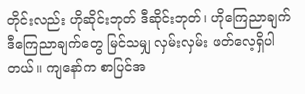တိုင်းလည်း ဟိုဆိုင်းဘုတ် ဒီဆိုင်းဘုတ်၊ ဟိုကြေညာချက် ဒီကြေညာချက်တွေ မြင်သမျှ လှမ်းလှမ်း ဖတ်လေ့ရှိပါတယ်။ ကျနော်က စာပြင်အ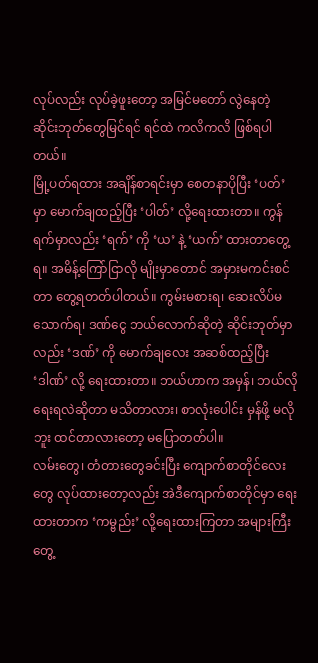လုပ်လည်း လုပ်ခဲ့ဖူးတော့ အမြင်မတော် လွဲနေတဲ့ ဆိုင်းဘုတ်တွေမြင်ရင် ရင်ထဲ ကလိကလိ ဖြစ်ရပါတယ်။
မြို့ပတ်ရထား အချိန်စာရင်းမှာ စေတနာပိုပြီး ‘ပတ်’ မှာ မောက်ချထည့်ပြီး ‘ပါတ်’ လို့ရေးထားတာ။ ကွန်ရက်မှာလည်း ‘ရက်’ ကို ‘ယ’ နဲ့ ‘ယက်’ ထားတာတွေ့ရ။ အမိန့်ကြော်ငြာလို မျိုးမှာတောင် အမှားမကင်းစင်တာ တွေ့ရတတ်ပါတယ်။ ကွမ်းမစားရ၊ ဆေးလိပ်မသောက်ရ၊ ဒဏ်ငွေ ဘယ်လောက်ဆိုတဲ့ ဆိုင်းဘုတ်မှာလည်း ‘ဒဏ်’ ကို မောက်ချလေး အဆစ်ထည့်ပြီး ‘ဒါဏ်’ လို့ ရေးထားတာ။ ဘယ်ဟာက အမှန်၊ ဘယ်လို ရေးရလဲဆိုတာ မသိတာလား၊ စာလုံးပေါင်း မှန်ဖို့ မလိုဘူး ထင်တာလားတော့ မပြောတတ်ပါ။
လမ်းတွေ၊ တံတားတွေခင်းပြီး ကျောက်စာတိုင်လေးတွေ လုပ်ထားတော့လည်း အဲဒီကျောက်စာတိုင်မှာ ရေးထားတာက ‘ကမ္ဗည်း’ လို့ရေးထားကြတာ အများကြီးတွေ့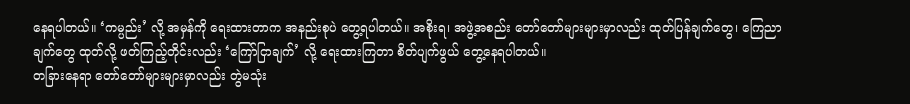နေရပါတယ်။ ‘ကမ္ပည်း’ လို့ အမှန်ကို ရေးထားတာက အနည်းစုပဲ တွေ့ရပါတယ်။ အစိုးရ၊ အဖွဲ့အစည်း တော်တော်များများမှာလည်း ထုတ်ပြန်ချက်တွေ၊ ကြေညာချက်တွေ ထုတ်လို့ ဖတ်ကြည့်တိုင်းလည်း ‘ကြော်ငြာချက်’ လို့ ရေးထားကြတာ စိတ်ပျက်ဖွယ် တွေ့နေရပါတယ်။
တခြားနေရာ တော်တော်များများမှာလည်း တွဲမသုံး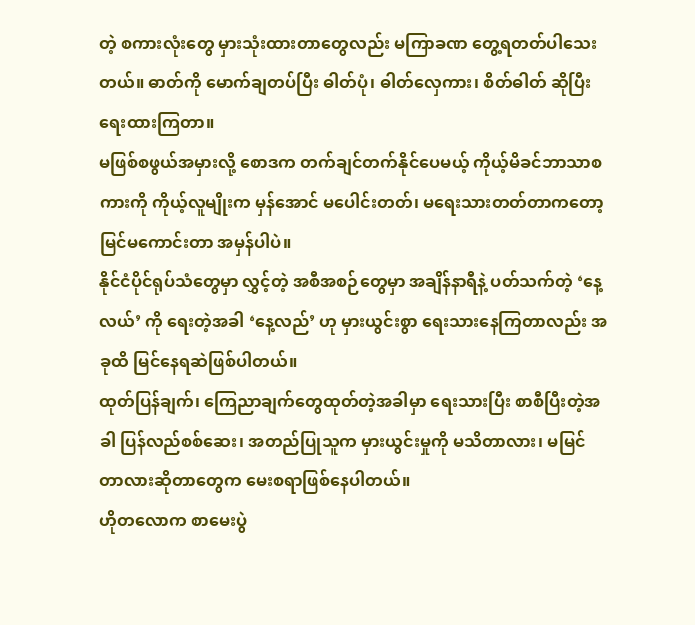တဲ့ စကားလုံးတွေ မှားသုံးထားတာတွေလည်း မကြာခဏ တွေ့ရတတ်ပါသေးတယ်။ ဓာတ်ကို မောက်ချတပ်ပြီး ဓါတ်ပုံ၊ ဓါတ်လှေကား၊ စိတ်ဓါတ် ဆိုပြီးရေးထားကြတာ။
မဖြစ်စဖွယ်အမှားလို့ စောဒက တက်ချင်တက်နိုင်ပေမယ့် ကိုယ့်မိခင်ဘာသာစကားကို ကိုယ့်လူမျိုးက မှန်အောင် မပေါင်းတတ်၊ မရေးသားတတ်တာကတော့ မြင်မကောင်းတာ အမှန်ပါပဲ။
နိုင်ငံပိုင်ရုပ်သံတွေမှာ လွှင့်တဲ့ အစီအစဉ်တွေမှာ အချိန်နာရီနဲ့ ပတ်သက်တဲ့ ‘နေ့လယ်’ ကို ရေးတဲ့အခါ ‘နေ့လည်’ ဟု မှားယွင်းစွာ ရေးသားနေကြတာလည်း အခုထိ မြင်နေရဆဲဖြစ်ပါတယ်။
ထုတ်ပြန်ချက်၊ ကြေညာချက်တွေထုတ်တဲ့အခါမှာ ရေးသားပြီး စာစီပြီးတဲ့အခါ ပြန်လည်စစ်ဆေး၊ အတည်ပြုသူက မှားယွင်းမှုကို မသိတာလား၊ မမြင်တာလားဆိုတာတွေက မေးစရာဖြစ်နေပါတယ်။
ဟိုတလောက စာမေးပွဲ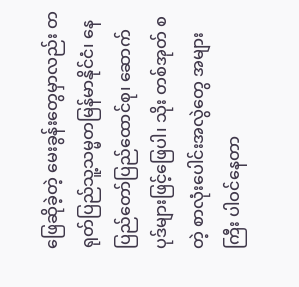ဖြေဆိုခဲ့တဲ့ မေးခွန်းတွေမှာလည်း တရုတ်ပြည်သူ့သမ္မတမြန်မာနိုင်ငံ၊ နေပြည်တော်ပြည်ထောင်စု၊ ဆောက်ပုဒ်များဖြင့်ဖြေပါ၊ သိုး တစ်အုတ် စတဲ့ စာလုံးပေါင်းအလွဲတွေ အများကြီး ပါဝင်နေတာ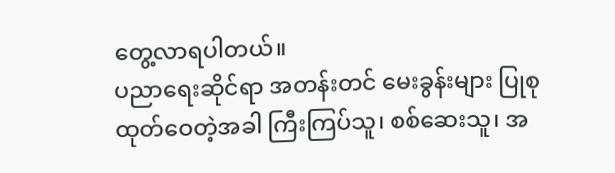တွေ့လာရပါတယ်။
ပညာရေးဆိုင်ရာ အတန်းတင် မေးခွန်းများ ပြုစုထုတ်ဝေတဲ့အခါ ကြီးကြပ်သူ၊ စစ်ဆေးသူ၊ အ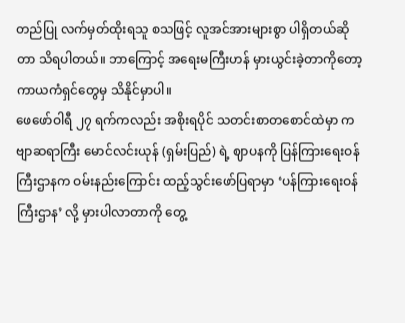တည်ပြု လက်မှတ်ထိုးရသူ စသဖြင့် လူအင်အားများစွာ ပါရှိတယ်ဆိုတာ သိရပါတယ်။ ဘာကြောင့် အရေးမကြီးဟန် မှားယွင်းခဲ့တာကိုတော့ ကာယကံရှင်တွေမှ သိနိုင်မှာပါ။
ဖေဖော်ဝါရီ ၂၇ ရက်ကလည်း အစိုးရပိုင် သတင်းစာတစောင်ထဲမှာ ကဗျာဆရာကြီး မောင်လင်းယုန် (ရှမ်းပြည်) ရဲ့ ဈာပနကို ပြန်ကြားရေးဝန်ကြီးဌာနက ဝမ်းနည်းကြောင်း ထည့်သွင်းဖော်ပြရာမှာ ‘ပန်ကြားရေးဝန်ကြီးဌာန’ လို့ မှားပါလာတာကို တွေ့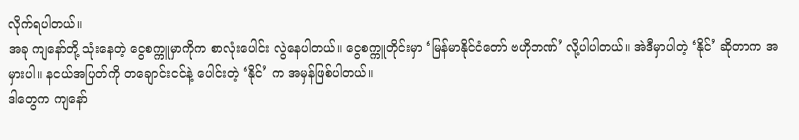လိုက်ရပါတယ်။
အခု ကျနော်တို့ သုံးနေတဲ့ ငွေစက္ကူမှာကိုက စာလုံးပေါင်း လွဲနေပါတယ်။ ငွေစက္ကူတိုင်းမှာ ‘မြန်မာနိုင်ငံတော် ဗဟိုဘဏ်’ လို့ပါပါတယ်။ အဲဒီမှာပါတဲ့ ‘နိုင်’ ဆိုတာက အမှားပါ။ နငယ်အပြတ်ကို တချောင်းငင်နဲ့ ပေါင်းတဲ့ ‘နိုင်’ က အမှန်ဖြစ်ပါတယ်။
ဒါတွေက ကျနော်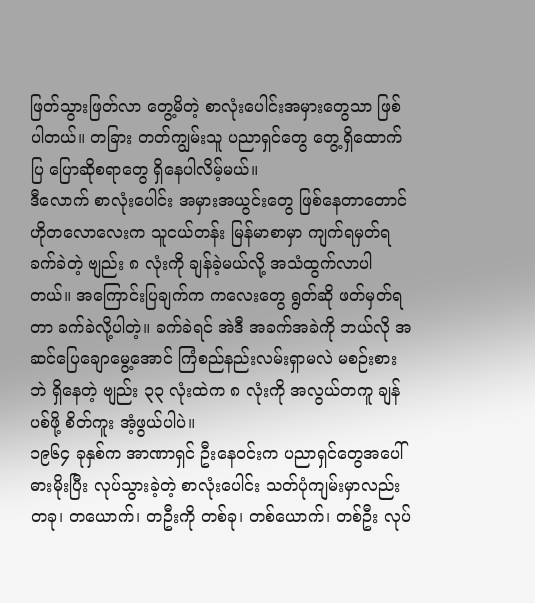ဖြတ်သွားဖြတ်လာ တွေ့မိတဲ့ စာလုံးပေါင်းအမှားတွေသာ ဖြစ်ပါတယ်။ တခြား တတ်ကျွမ်းသူ ပညာရှင်တွေ တွေ့ရှိထောက်ပြ ပြောဆိုစရာတွေ ရှိနေပါလိမ့်မယ်။
ဒီလောက် စာလုံးပေါင်း အမှားအယွင်းတွေ ဖြစ်နေတာတောင် ဟိုတလောလေးက သူငယ်တန်း မြန်မာစာမှာ ကျက်ရမှတ်ရ ခက်ခဲတဲ့ ဗျည်း ၈ လုံးကို ချန်ခဲ့မယ်လို့ အသံထွက်လာပါတယ်။ အကြောင်းပြချက်က ကလေးတွေ ရွတ်ဆို ဖတ်မှတ်ရတာ ခက်ခဲလို့ပါတဲ့။ ခက်ခဲရင် အဲဒီ အခက်အခဲကို ဘယ်လို အဆင်ပြေချောမွေ့အောင် ကြံစည်နည်းလမ်းရှာမလဲ မစဉ်းစားဘဲ ရှိနေတဲ့ ဗျည်း ၃၃ လုံးထဲက ၈ လုံးကို အလွယ်တကူ ချန်ပစ်ဖို့ စိတ်ကူး အံ့ဖွယ်ပါပဲ။
၁၉၆၄ ခုနှစ်က အာဏာရှင် ဦးနေဝင်းက ပညာရှင်တွေအပေါ် ဓားမိုးပြီး လုပ်သွားခဲ့တဲ့ စာလုံးပေါင်း သတ်ပုံကျမ်းမှာလည်း တခု၊ တယောက်၊ တဦးကို တစ်ခု၊ တစ်ယောက်၊ တစ်ဦး လုပ်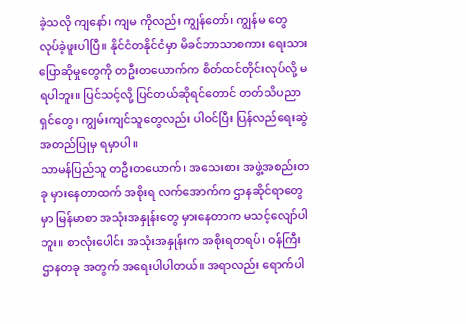ခဲ့သလို ကျနော်၊ ကျမ ကိုလည်း ကျွန်တော်၊ ကျွန်မ တွေ လုပ်ခဲ့ဖူးပါပြီ။ နိုင်ငံတနိုင်ငံမှာ မိခင်ဘာသာစကား ရေးသားပြောဆိုမှုတွေကို တဦးတယောက်က စိတ်ထင်တိုင်းလုပ်လို့ မရပါဘူး။ ပြင်သင့်လို့ ပြင်တယ်ဆိုရင်တောင် တတ်သိပညာရှင်တွေ၊ ကျွမ်းကျင်သူတွေလည်း ပါဝင်ပြီး ပြန်လည်ရေးဆွဲ အတည်ပြုမှ ရမှာပါ။
သာမန်ပြည်သူ တဦးတယောက်၊ အသေးစား အဖွဲ့အစည်းတခု မှားနေတာထက် အစိုးရ လက်အောက်က ဌာနဆိုင်ရာတွေမှာ မြန်မာစာ အသုံးအနှုန်းတွေ မှားနေတာက မသင့်လျော်ပါဘူး။ စာလုံးပေါင်း အသုံးအနှုန်းက အစိုးရတရပ်၊ ဝန်ကြီးဌာနတခု အတွက် အရေးပါပါတယ်။ အရာလည်း ရောက်ပါ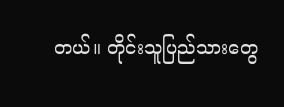တယ်။ တိုင်းသူပြည်သားတွေ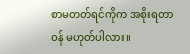စာမတတ်ရင်ကိုက အစိုးရတာဝန် မဟုတ်ပါလား။